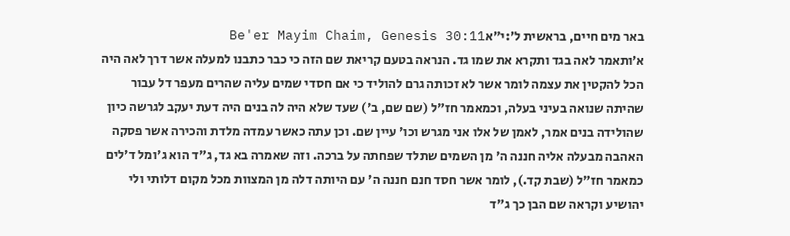באר מים חיים, בראשית ל׳:י״אBe'er Mayim Chaim, Genesis 30:11
א׳ותאמר לאה בגד ותקרא את שמו גד. הנראה בטעם קריאת שם הזה כי כבר כתבנו למעלה אשר דרך לאה היה הכל להקטין את עצמה לומר אשר לא זכותה גרם להוליד כי אם חסדי שמים עליה שהרים מעפר דל עבור שהיתה שנואה בעיני בעלה, וכמאמר חז"ל (שם שם, ב') שעד שלא היה לה בנים היה דעת יעקב לגרשה כיון שהולידה בנים אמר, לאמן של אלו אני מגרש וכו' עיין שם. וכן עתה כאשר עמדה מלדת והכירה אשר פסקה האהבה מבעלה אליה חננה ה' מן השמים שתלד שפחתה על ברכה. וזה שאמרה בא גד, ג"ד הוא ג'ומל ד'לים כמאמר חז"ל (שבת קד.), לומר אשר חסד חנם חננה ה' עם היותה דלה מן המצוות מכל מקום דלותי ולי יהושיע וקראה שם הבן כך ג"ד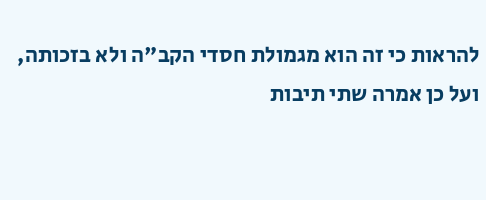להראות כי זה הוא מגמולת חסדי הקב"ה ולא בזכותה, ועל כן אמרה שתי תיבות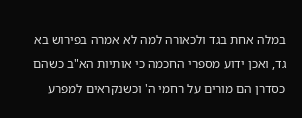במלה אחת בגד ולכאורה למה לא אמרה בפירוש בא גד, ואכן ידוע מספרי החכמה כי אותיות הא"ב כשהם כסדרן הם מורים על רחמי ה' וכשנקראים למפרע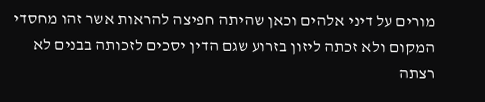מורים על דיני אלהים וכאן שהיתה חפיצה להראות אשר זהו מחסדי המקום ולא זכתה ליזון בזרוע שגם הדין יסכים לזכותה בבנים לא רצתה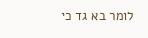לומר בא גד כי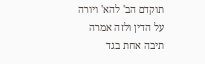תוקדם הב' להא' ויורה על הדין ולזה אמרה תיבה אחת בגד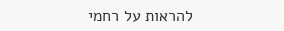להראות על רחמי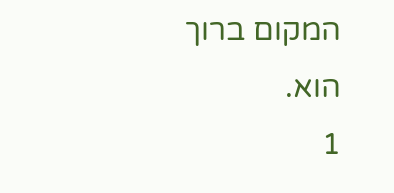המקום ברוך הוא.
1